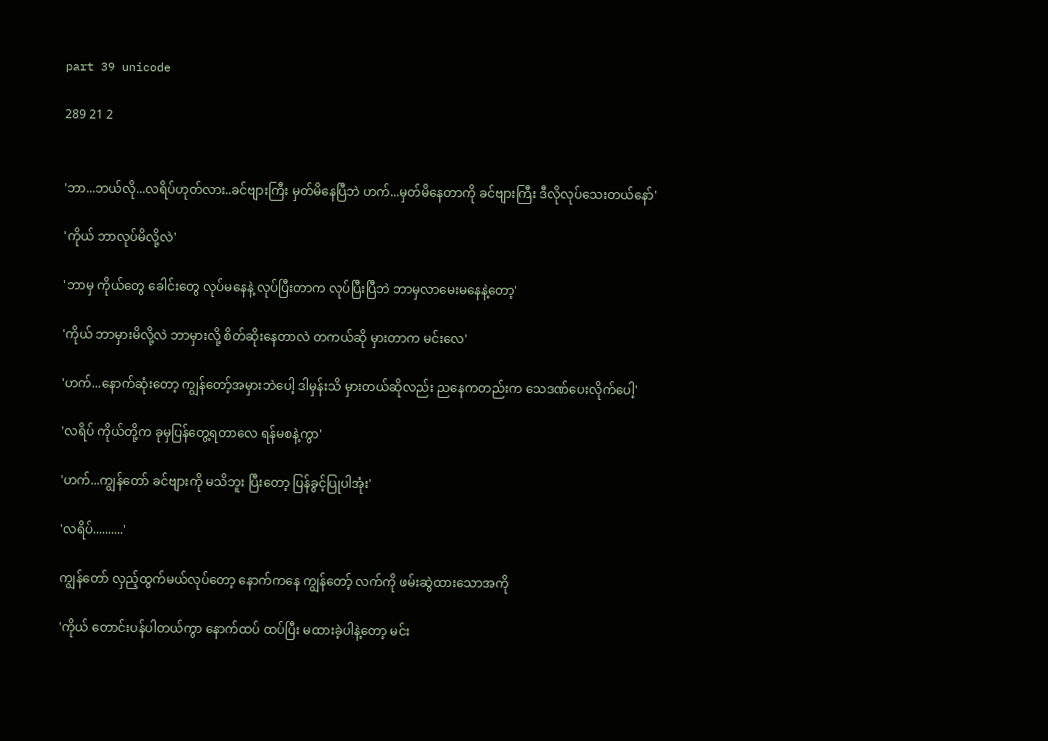part 39 unicode

289 21 2


'ဘာ...ဘယ်လို...လရိပ်ဟုတ်လား..ခင်ဗျားကြီး မှတ်မိနေပြီဘဲ ဟက်...မှတ်မိနေတာကို ခင်ဗျားကြီး ဒီလိုလုပ်သေးတယ်နော်'

'ကိုယ် ဘာလုပ်မိလို့လဲ'

'ဘာမှ ကိုယ်တွေ ခေါင်းတွေ လုပ်မနေနဲ့ လုပ်ပြီးတာက လုပ်ပြီးပြီဘဲ ဘာမှလာမေးမနေနဲ့တော့'

'ကိုယ် ဘာမှားမိလို့လဲ ဘာမှားလို့ စိတ်ဆိုးနေတာလဲ တကယ်ဆို မှားတာက မင်းလေ'

'ဟက်...နောက်ဆုံးတော့ ကျွန်တော့်အမှားဘဲပေါ့ ဒါမှန်းသိ မှားတယ်ဆိုလည်း ညနေကတည်းက သေဒဏ်ပေးလိုက်ပေါ့'

'လရိပ် ကိုယ်တို့က ခုမှပြန်တွေ့ရတာလေ ရန်မစနဲ့ကွာ'

'ဟက်...ကျွန်တော် ခင်ဗျားကို မသိဘူး ပြီးတော့ ပြန်ခွင့်ပြုပါအုံး'

'လရိပ်..........'

ကျွန်တော် လှည့်ထွက်မယ်လုပ်တော့ နောက်ကနေ ကျွန်တော့် လက်ကို ဖမ်းဆွဲထားသောအကို

'ကိုယ် တောင်းပန်ပါတယ်ကွာ နောက်ထပ် ထပ်ပြီး မထားခဲ့ပါနဲ့တော့ မင်း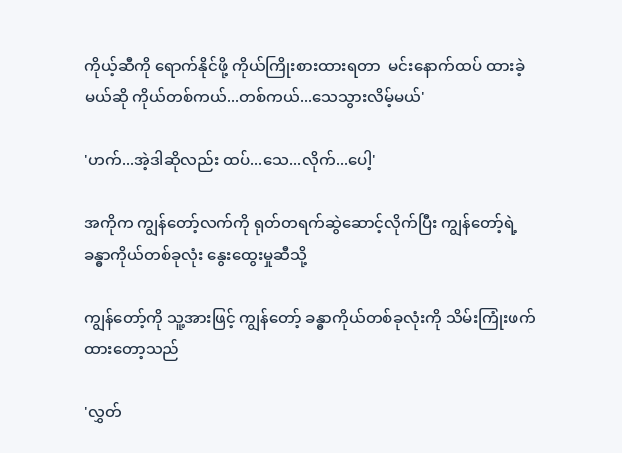ကိုယ့်ဆီကို ရောက်နိုင်ဖို့ ကိုယ်ကြိုးစားထားရတာ  မင်းနောက်ထပ် ထားခဲ့မယ်ဆို ကိုယ်တစ်ကယ်...တစ်ကယ်...သေသွားလိမ့်မယ်'

'ဟက်...အဲ့ဒါဆိုလည်း ထပ်...သေ...လိုက်...ပေါ့'

အကိုက ကျွန်တော့်လက်ကို ရုတ်တရက်ဆွဲဆောင့်လိုက်ပြီး ကျွန်တော့်ရဲ့ ခန္ဓာကိုယ်တစ်ခုလုံး နွေးထွေးမှုဆီသို့

ကျွန်တော့်ကို သူ့အားဖြင့် ကျွန်တော့် ခန္ဓာကိုယ်တစ်ခုလုံးကို သိမ်းကြုံးဖက်ထားတော့သည်

'လွှတ်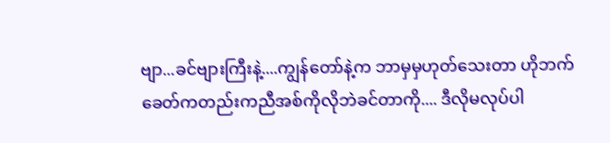ဗျာ...ခင်ဗျားကြီးနဲ့....ကျွန်တော်နဲ့က ဘာမှမှဟုတ်သေးတာ ဟိုဘက်ခေတ်ကတည်းကညီအစ်ကိုလိုဘဲခင်တာကို.... ဒီလိုမလုပ်ပါ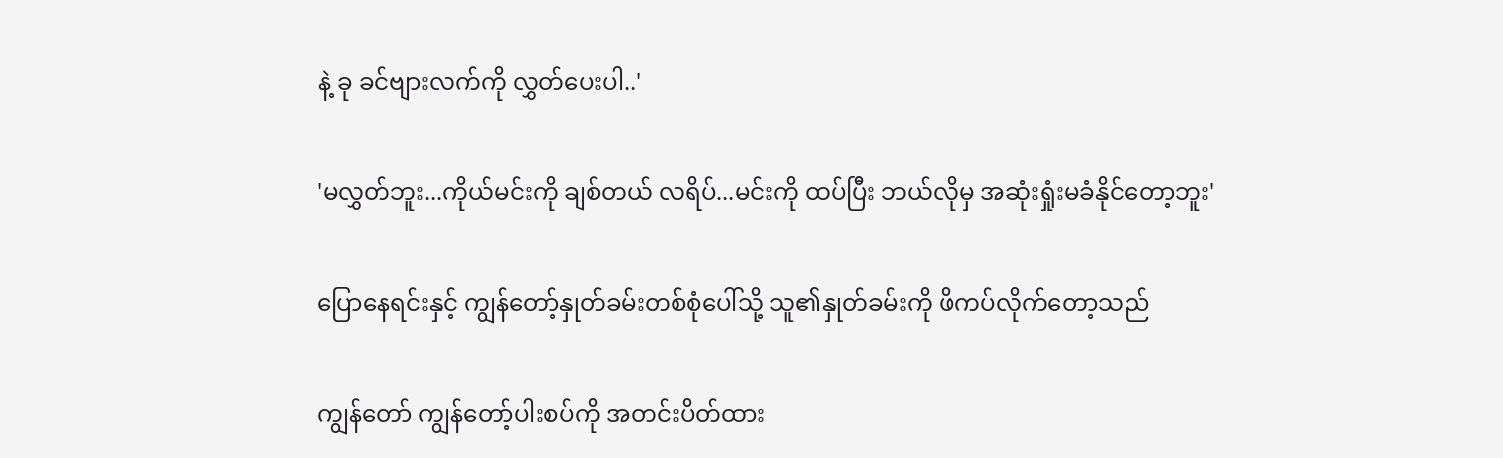နဲ့ ခု ခင်ဗျားလက်ကို လွှတ်ပေးပါ..'

'မလွှတ်ဘူး...ကိုယ်မင်းကို ချစ်တယ် လရိပ်...မင်းကို ထပ်ပြီး ဘယ်လိုမှ အဆုံးရှုံးမခံနိုင်တော့ဘူး'

ပြောနေရင်းနှင့် ကျွန်တော့်နှုတ်ခမ်းတစ်စုံပေါ်သို့ သူ၏နှုတ်ခမ်းကို ဖိကပ်လိုက်တော့သည်

ကျွန်တော် ကျွန်တော့်ပါးစပ်ကို အတင်းပိတ်ထား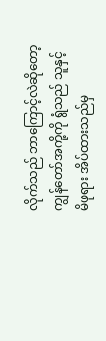လိုက်သည် ဘာကြောင့်လဲဆိုတော့ ကျွန်တော်အကို့ကို ရွံသည် သူနှင့် မိဖုရား အိပ်ထားသည်မှ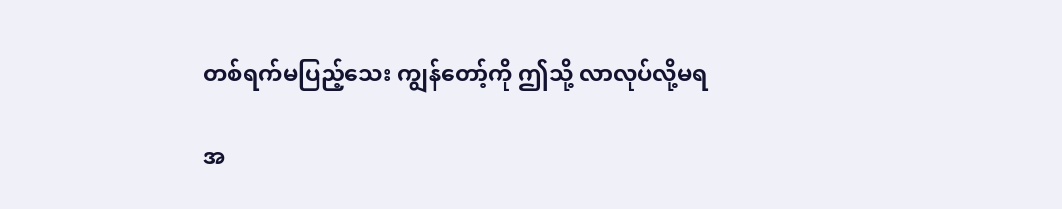တစ်ရက်မပြည့်သေး ကျွန်တော့်ကို ဤသို့ လာလုပ်လို့မရ

အ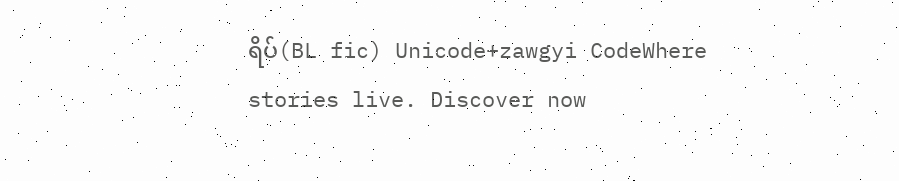ရိပ်(BL fic) Unicode+zawgyi CodeWhere stories live. Discover now